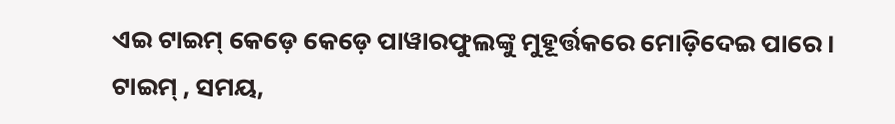ଏଇ ଟାଇମ୍ କେଡ଼େ କେଡ଼େ ପାୱାରଫୁଲଙ୍କୁ ମୁହୂର୍ତ୍ତକରେ ମୋଡ଼ିଦେଇ ପାରେ।
ଟାଇମ୍ , ସମୟ,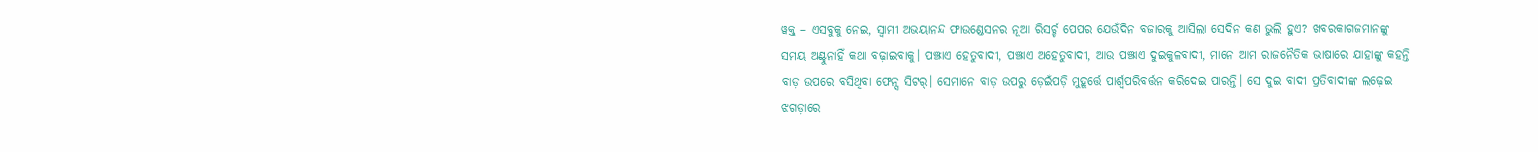ୱକ୍ତ୍ – ଏସବୁକୁ ନେଇ, ସ୍ବାମୀ ଅଭୟାନନ୍ଦ ଫାଉଣ୍ଡେସନର ନୂଆ ରିସର୍ଚ୍ଚ ପେପର ଯେଉଁଦିନ ବଜାରକୁ ଆସିଲା ସେଦିନ କଣ ଭୁଲି ହୁଏ? ଖବରକାଗଜମାନଙ୍କୁ ସମୟ ଅଣ୍ଟୁନାହିଁ କଥା ବଢ଼ାଇବାକୁ। ପଞ୍ଝାଏ ହେତୁବାଦୀ, ପଞ୍ଝାଏ ଅହେତୁବାଦୀ, ଆଉ ପଞ୍ଝାଏ ଦୁଇକୁଳବାଦୀ, ମାନେ ଆମ ରାଜନୈତିକ ଭାଷାରେ ଯାହାଙ୍କୁ କହନ୍ତି ବାଡ଼ ଉପରେ ବସିଥିବା ଫେନ୍ସ ସିଟର୍। ସେମାନେ ବାଡ଼ ଉପରୁ ଡ଼େଇଁପଡ଼ି ମୁହୂର୍ତ୍ତେ ପାର୍ଶ୍ୱପରିବର୍ତ୍ତନ କରିଦେଇ ପାରନ୍ତି। ସେ ଦୁଇ ବାଦୀ ପ୍ରତିବାଦୀଙ୍କ ଲଢ଼େଇ ଝଗଡ଼ାରେ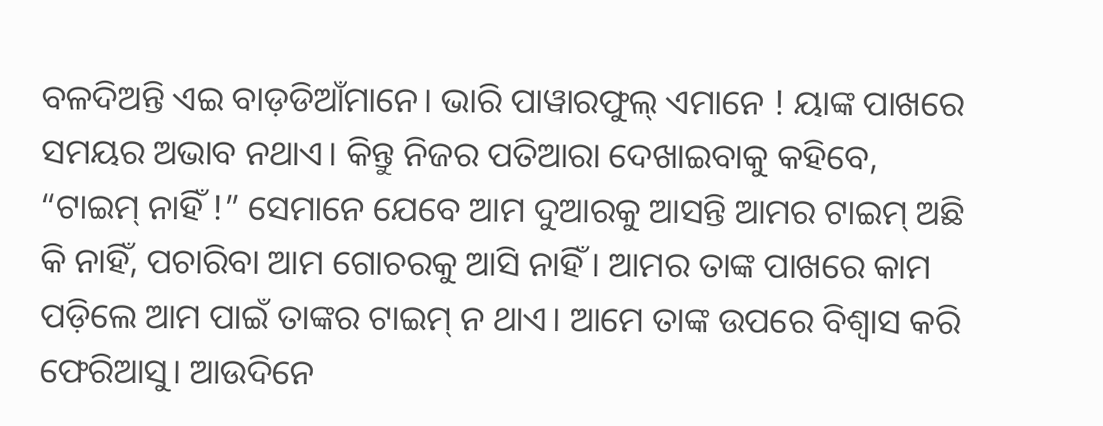ବଳଦିଅନ୍ତି ଏଇ ବାଡ଼ଡିଆଁମାନେ। ଭାରି ପାୱାରଫୁଲ୍ ଏମାନେ ! ୟାଙ୍କ ପାଖରେ ସମୟର ଅଭାବ ନଥାଏ। କିନ୍ତୁ ନିଜର ପତିଆରା ଦେଖାଇବାକୁ କହିବେ, “ଟାଇମ୍ ନାହିଁ !” ସେମାନେ ଯେବେ ଆମ ଦୁଆରକୁ ଆସନ୍ତି ଆମର ଟାଇମ୍ ଅଛି କି ନାହିଁ, ପଚାରିବା ଆମ ଗୋଚରକୁ ଆସି ନାହିଁ। ଆମର ତାଙ୍କ ପାଖରେ କାମ ପଡ଼ିଲେ ଆମ ପାଇଁ ତାଙ୍କର ଟାଇମ୍ ନ ଥାଏ। ଆମେ ତାଙ୍କ ଉପରେ ବିଶ୍ବାସ କରି ଫେରିଆସୁ। ଆଉଦିନେ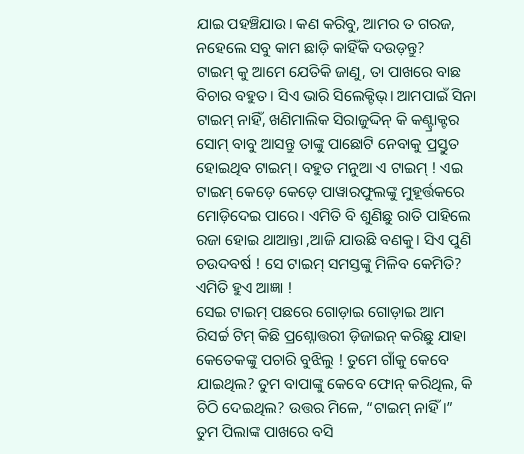ଯାଇ ପହଞ୍ଚିଯାଉ। କଣ କରିବୁ, ଆମର ତ ଗରଜ, ନହେଲେ ସବୁ କାମ ଛାଡ଼ି କାହିଁକି ଦଉଡ଼ନ୍ତୁ?
ଟାଇମ୍ କୁ ଆମେ ଯେତିକି ଜାଣୁ, ତା ପାଖରେ ବାଛ ବିଚାର ବହୁତ। ସିଏ ଭାରି ସିଲେକ୍ଟିଭ୍। ଆମପାଇଁ ସିନା ଟାଇମ୍ ନାହିଁ, ଖଣିମାଲିକ ସିରାଜୁଦ୍ଦିନ୍ କି କଣ୍ଟ୍ରାକ୍ଟର ସୋମ୍ ବାବୁ ଆସନ୍ତୁ ତାଙ୍କୁ ପାଛୋଟି ନେବାକୁ ପ୍ରସ୍ତୁତ ହୋଇଥିବ ଟାଇମ୍। ବହୁତ ମନୁଆ ଏ ଟାଇମ୍ ! ଏଇ ଟାଇମ୍ କେଡ଼େ କେଡ଼େ ପାୱାରଫୁଲଙ୍କୁ ମୁହୂର୍ତ୍ତକରେ ମୋଡ଼ିଦେଇ ପାରେ। ଏମିତି ବି ଶୁଣିଛୁ ରାତି ପାହିଲେ ରଜା ହୋଇ ଥାଆନ୍ତା ,ଆଜି ଯାଉଛି ବଣକୁ। ସିଏ ପୁଣି ଚଉଦବର୍ଷ ! ସେ ଟାଇମ୍ ସମସ୍ତଙ୍କୁ ମିଳିବ କେମିତି? ଏମିତି ହୁଏ ଆଜ୍ଞା !
ସେଇ ଟାଇମ୍ ପଛରେ ଗୋଡ଼ାଇ ଗୋଡ଼ାଇ ଆମ ରିସର୍ଚ୍ଚ ଟିମ୍ କିଛି ପ୍ରଶ୍ନୋତ୍ତରୀ ଡ଼ିଜାଇନ୍ କରିଛୁ ଯାହା କେତେକଙ୍କୁ ପଚାରି ବୁଝିଲୁ ! ତୁମେ ଗାଁକୁ କେବେ ଯାଇଥିଲ? ତୁମ ବାପାଙ୍କୁ କେବେ ଫୋନ୍ କରିଥିଲ, କି ଚିଠି ଦେଇଥିଲ? ଉତ୍ତର ମିଳେ, “ଟାଇମ୍ ନାହିଁ।”
ତୁମ ପିଲାଙ୍କ ପାଖରେ ବସି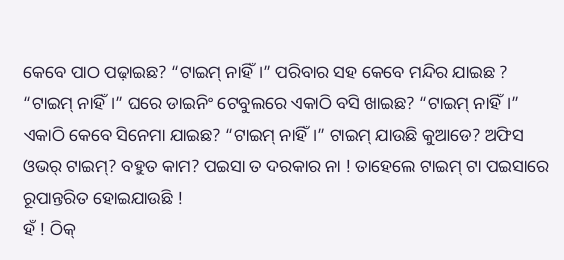କେବେ ପାଠ ପଢ଼ାଇଛ? “ଟାଇମ୍ ନାହିଁ।” ପରିବାର ସହ କେବେ ମନ୍ଦିର ଯାଇଛ ? “ଟାଇମ୍ ନାହିଁ।” ଘରେ ଡାଇନିଂ ଟେବୁଲରେ ଏକାଠି ବସି ଖାଇଛ? “ଟାଇମ୍ ନାହିଁ।” ଏକାଠି କେବେ ସିନେମା ଯାଇଛ? “ଟାଇମ୍ ନାହିଁ।” ଟାଇମ୍ ଯାଉଛି କୁଆଡେ? ଅଫିସ ଓଭର୍ ଟାଇମ୍? ବହୁତ କାମ? ପଇସା ତ ଦରକାର ନା ! ତାହେଲେ ଟାଇମ୍ ଟା ପଇସାରେ ରୂପାନ୍ତରିତ ହୋଇଯାଉଛି !
ହଁ ! ଠିକ୍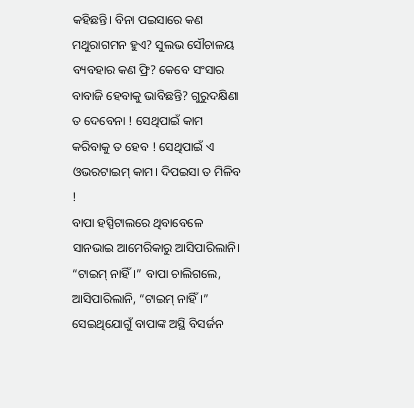କହିଛନ୍ତି। ବିନା ପଇସାରେ କଣ ମଥୁରାଗମନ ହୁଏ? ସୁଲଭ ସୌଚାଳୟ ବ୍ୟବହାର କଣ ଫ୍ରି? କେବେ ସଂସାର ବାବାଜି ହେବାକୁ ଭାବିଛନ୍ତି? ଗୁରୁଦକ୍ଷିଣା ତ ଦେବେନା ! ସେଥିପାଇଁ କାମ କରିବାକୁ ତ ହେବ ! ସେଥିପାଇଁ ଏ ଓଭରଟାଇମ୍ କାମ। ଦିପଇସା ତ ମିଳିବ !
ବାପା ହସ୍ପିଟାଲରେ ଥିବାବେଳେ ସାନଭାଇ ଆମେରିକାରୁ ଆସିପାରିଲାନି। “ଟାଇମ୍ ନାହିଁ।” ବାପା ଚାଲିଗଲେ, ଆସିପାରିଲାନି, “ଟାଇମ୍ ନାହିଁ।” ସେଇଥିଯୋଗୁଁ ବାପାଙ୍କ ଅସ୍ଥି ବିସର୍ଜନ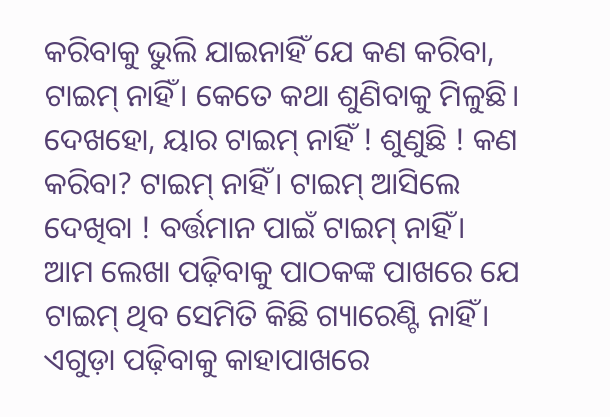କରିବାକୁ ଭୁଲି ଯାଇନାହିଁ ଯେ କଣ କରିବା, ଟାଇମ୍ ନାହିଁ। କେତେ କଥା ଶୁଣିବାକୁ ମିଳୁଛି। ଦେଖହୋ, ୟାର ଟାଇମ୍ ନାହିଁ ! ଶୁଣୁଛି ! କଣ କରିବା? ଟାଇମ୍ ନାହିଁ। ଟାଇମ୍ ଆସିଲେ ଦେଖିବା ! ବର୍ତ୍ତମାନ ପାଇଁ ଟାଇମ୍ ନାହିଁ।
ଆମ ଲେଖା ପଢ଼ିବାକୁ ପାଠକଙ୍କ ପାଖରେ ଯେ ଟାଇମ୍ ଥିବ ସେମିତି କିଛି ଗ୍ୟାରେଣ୍ଟି ନାହିଁ। ଏଗୁଡ଼ା ପଢ଼ିବାକୁ କାହାପାଖରେ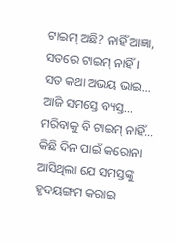ଟାଇମ୍ ଅଛି? ନାହିଁ ଆଜ୍ଞା, ସତରେ ଟାଇମ୍ ନାହିଁ।
ସତ କଥା ଅଭୟ ଭାଇ… ଆଜି ସମସ୍ତେ ବ୍ୟସ୍ତ… ମରିବାକୁ ବି ଟାଇମ୍ ନାହିଁ… କିଛି ଦିନ ପାଇଁ କରୋନା ଆସିଥିଲା ଯେ ସମସ୍ତଙ୍କୁ ହୃଦୟଙ୍ଗମ କରାଇ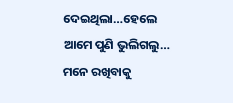ଦେଇଥିଲା…ହେଲେ ଆମେ ପୁଣି ଭୁଲିଗଲୁ… ମନେ ରଖିବାକୁ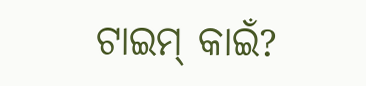ଟାଇମ୍ କାଇଁ?